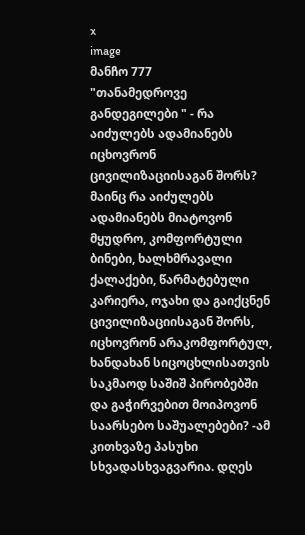x
image
მანჩო 777
"თანამედროვე განდეგილები " - რა აიძულებს ადამიანებს იცხოვრონ ცივილიზაციისაგან შორს?
მაინც რა აიძულებს ადამიანებს მიატოვონ მყუდრო, კომფორტული ბინები, ხალხმრავალი ქალაქები, წარმატებული კარიერა, ოჯახი და გაიქცნენ ცივილიზაციისაგან შორს, იცხოვრონ არაკომფორტულ, ხანდახან სიცოცხლისათვის საკმაოდ საშიშ პირობებში და გაჭირვებით მოიპოვონ საარსებო საშუალებები? -ამ კითხვაზე პასუხი სხვადასხვაგვარია. დღეს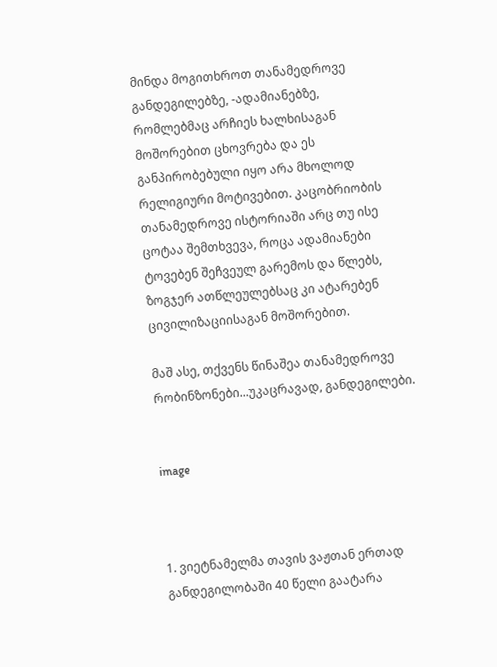მინდა მოგითხროთ თანამედროვე განდეგილებზე, -ადამიანებზე, რომლებმაც არჩიეს ხალხისაგან მოშორებით ცხოვრება და ეს განპირობებული იყო არა მხოლოდ რელიგიური მოტივებით. კაცობრიობის თანამედროვე ისტორიაში არც თუ ისე ცოტაა შემთხვევა, როცა ადამიანები ტოვებენ შეჩვეულ გარემოს და წლებს, ზოგჯერ ათწლეულებსაც კი ატარებენ ცივილიზაციისაგან მოშორებით.

მაშ ასე, თქვენს წინაშეა თანამედროვე რობინზონები...უკაცრავად, განდეგილები.


image



1. ვიეტნამელმა თავის ვაჟთან ერთად განდეგილობაში 40 წელი გაატარა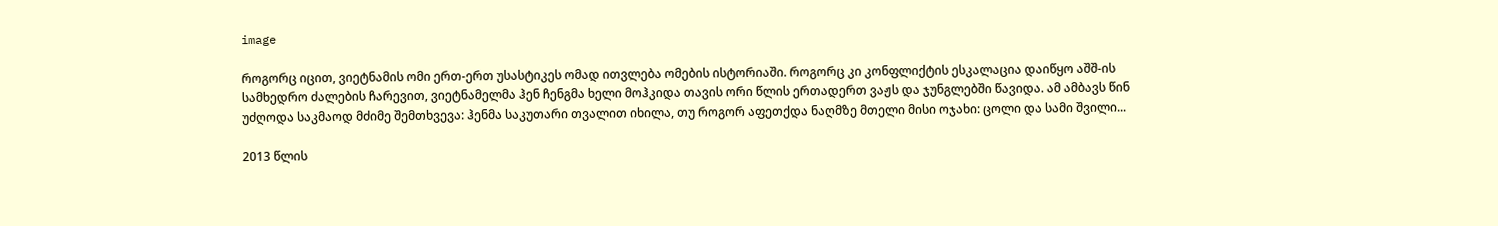image

როგორც იცით, ვიეტნამის ომი ერთ-ერთ უსასტიკეს ომად ითვლება ომების ისტორიაში. როგორც კი კონფლიქტის ესკალაცია დაიწყო აშშ-ის სამხედრო ძალების ჩარევით, ვიეტნამელმა ჰენ ჩენგმა ხელი მოჰკიდა თავის ორი წლის ერთადერთ ვაჟს და ჯუნგლებში წავიდა. ამ ამბავს წინ უძღოდა საკმაოდ მძიმე შემთხვევა: ჰენმა საკუთარი თვალით იხილა, თუ როგორ აფეთქდა ნაღმზე მთელი მისი ოჯახი: ცოლი და სამი შვილი...

2013 წლის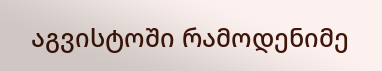აგვისტოში რამოდენიმე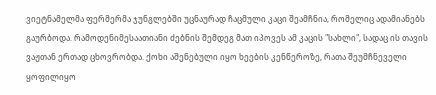ვიეტნამელმა ფერმერმა ჯუნგლებში უცნაურად ჩაცმული კაცი შეამჩნია, რომელიც ადამიანებს გაურბოდა. რამოდენიმესაათიანი ძებნის შემდეგ მათ იპოვეს ამ კაცის "სახლი", სადაც ის თავის ვაჟთან ერთად ცხოვრობდა. ქოხი აშენებული იყო ხეების კენწეროზე, რათა შეუმჩნეველი ყოფილიყო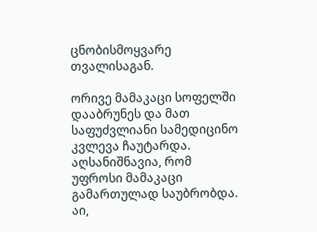ცნობისმოყვარე თვალისაგან.

ორივე მამაკაცი სოფელში დააბრუნეს და მათ საფუძვლიანი სამედიცინო კვლევა ჩაუტარდა. აღსანიშნავია, რომ უფროსი მამაკაცი გამართულად საუბრობდა. აი,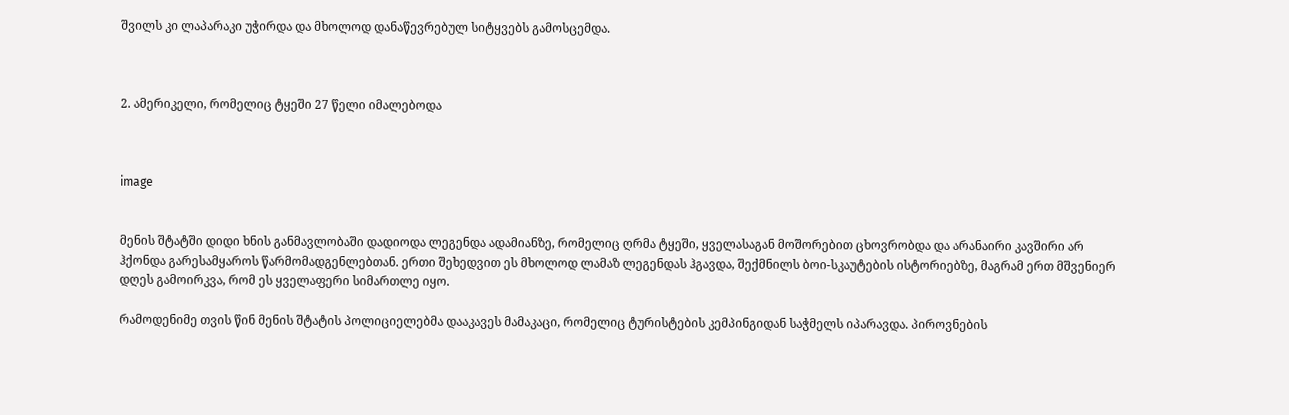შვილს კი ლაპარაკი უჭირდა და მხოლოდ დანაწევრებულ სიტყვებს გამოსცემდა.



2. ამერიკელი, რომელიც ტყეში 27 წელი იმალებოდა



image


მენის შტატში დიდი ხნის განმავლობაში დადიოდა ლეგენდა ადამიანზე, რომელიც ღრმა ტყეში, ყველასაგან მოშორებით ცხოვრობდა და არანაირი კავშირი არ ჰქონდა გარესამყაროს წარმომადგენლებთან. ერთი შეხედვით ეს მხოლოდ ლამაზ ლეგენდას ჰგავდა, შექმნილს ბოი-სკაუტების ისტორიებზე, მაგრამ ერთ მშვენიერ დღეს გამოირკვა, რომ ეს ყველაფერი სიმართლე იყო.

რამოდენიმე თვის წინ მენის შტატის პოლიციელებმა დააკავეს მამაკაცი, რომელიც ტურისტების კემპინგიდან საჭმელს იპარავდა. პიროვნების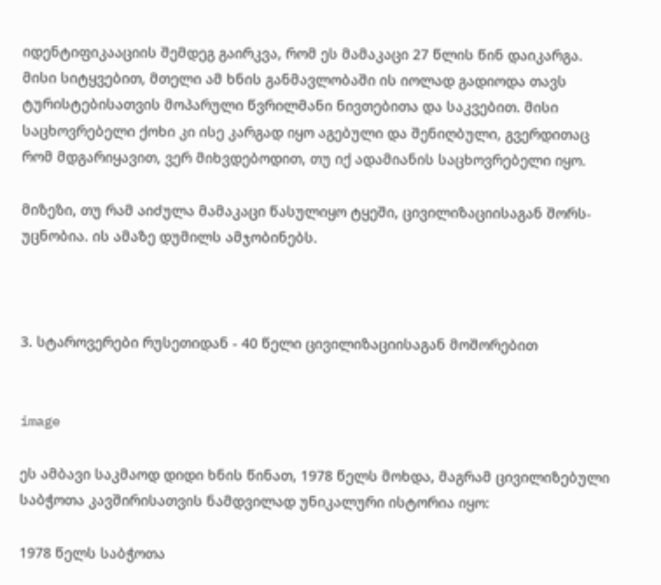იდენტიფიკააციის შემდეგ გაირკვა, რომ ეს მამაკაცი 27 წლის წინ დაიკარგა. მისი სიტყვებით, მთელი ამ ხნის განმავლობაში ის იოლად გადიოდა თავს ტურისტებისათვის მოპარული წვრილმანი ნივთებითა და საკვებით. მისი საცხოვრებელი ქოხი კი ისე კარგად იყო აგებული და შენიღბული, გვერდითაც რომ მდგარიყავით, ვერ მიხვდებოდით, თუ იქ ადამიანის საცხოვრებელი იყო.

მიზეზი, თუ რამ აიძულა მამაკაცი წასულიყო ტყეში, ცივილიზაციისაგან შორს-უცნობია. ის ამაზე დუმილს ამჯობინებს.



3. სტაროვერები რუსეთიდან - 40 წელი ცივილიზაციისაგან მოშორებით


image

ეს ამბავი საკმაოდ დიდი ხნის წინათ, 1978 წელს მოხდა, მაგრამ ცივილიზებული საბჭოთა კავშირისათვის ნამდვილად უნიკალური ისტორია იყო:

1978 წელს საბჭოთა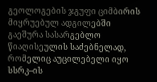გეოლოგების ჯგუფი ციმბირის მიყრუებულ ადგილებში გაეშურა სასარგებლო წიაღისეულის საძებნელად, რომელიც აუცილებელი იყო სსრკ–ის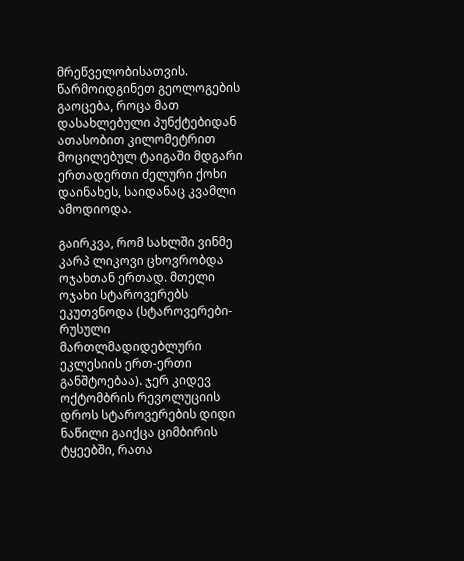მრეწველობისათვის. წარმოიდგინეთ გეოლოგების გაოცება, როცა მათ დასახლებული პუნქტებიდან ათასობით კილომეტრით მოცილებულ ტაიგაში მდგარი ერთადერთი ძელური ქოხი დაინახეს, საიდანაც კვამლი ამოდიოდა.

გაირკვა, რომ სახლში ვინმე კარპ ლიკოვი ცხოვრობდა ოჯახთან ერთად. მთელი ოჯახი სტაროვერებს ეკუთვნოდა (სტაროვერები-რუსული მართლმადიდებლური ეკლესიის ერთ-ერთი განშტოებაა). ჯერ კიდევ ოქტომბრის რევოლუციის დროს სტაროვერების დიდი ნაწილი გაიქცა ციმბირის ტყეებში, რათა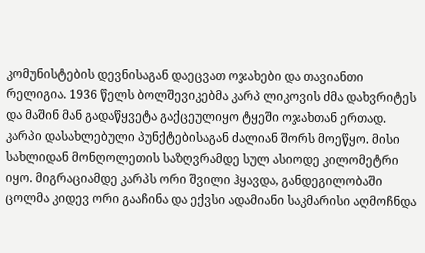კომუნისტების დევნისაგან დაეცვათ ოჯახები და თავიანთი რელიგია. 1936 წელს ბოლშევიკებმა კარპ ლიკოვის ძმა დახვრიტეს და მაშინ მან გადაწყვეტა გაქცეულიყო ტყეში ოჯახთან ერთად. კარპი დასახლებული პუნქტებისაგან ძალიან შორს მოეწყო. მისი სახლიდან მონღოლეთის საზღვრამდე სულ ასიოდე კილომეტრი იყო. მიგრაციამდე კარპს ორი შვილი ჰყავდა, განდეგილობაში ცოლმა კიდევ ორი გააჩინა და ექვსი ადამიანი საკმარისი აღმოჩნდა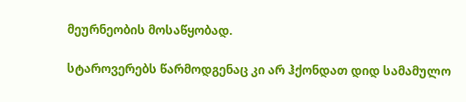მეურნეობის მოსაწყობად.

სტაროვერებს წარმოდგენაც კი არ ჰქონდათ დიდ სამამულო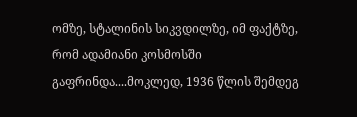ომზე, სტალინის სიკვდილზე, იმ ფაქტზე, რომ ადამიანი კოსმოსში გაფრინდა....მოკლედ, 1936 წლის შემდეგ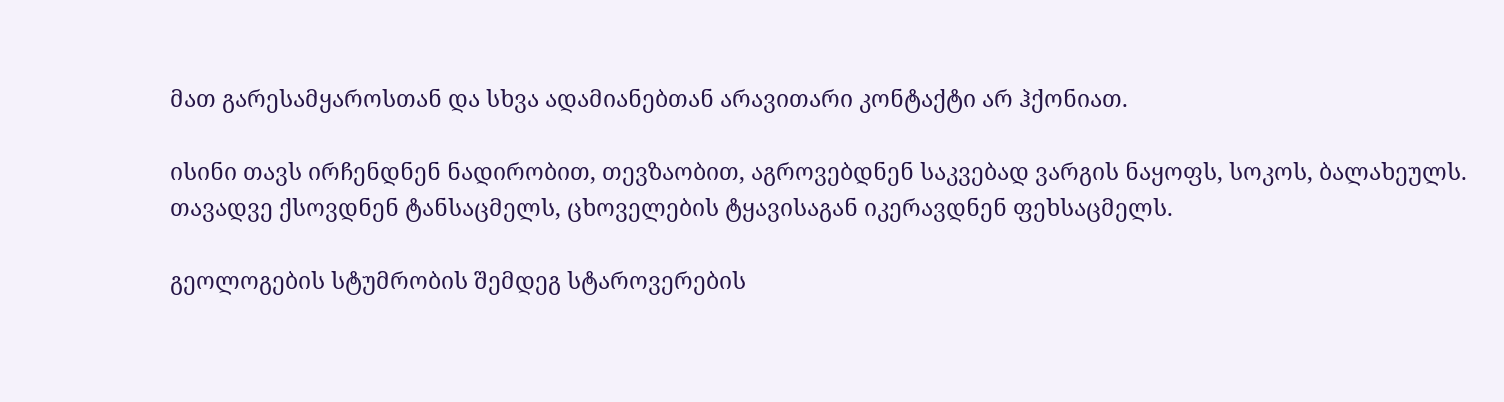მათ გარესამყაროსთან და სხვა ადამიანებთან არავითარი კონტაქტი არ ჰქონიათ.

ისინი თავს ირჩენდნენ ნადირობით, თევზაობით, აგროვებდნენ საკვებად ვარგის ნაყოფს, სოკოს, ბალახეულს. თავადვე ქსოვდნენ ტანსაცმელს, ცხოველების ტყავისაგან იკერავდნენ ფეხსაცმელს.

გეოლოგების სტუმრობის შემდეგ სტაროვერების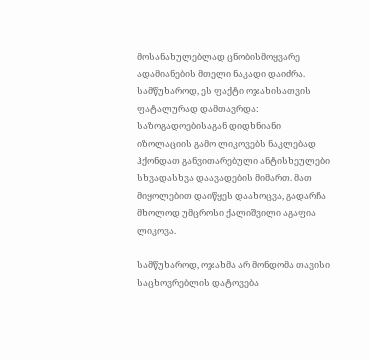მოსანახულებლად ცნობისმოყვარე ადამიანების მთელი ნაკადი დაიძრა. სამწუხაროდ, ეს ფაქტი ოჯახისათვის ფატალურად დამთავრდა: საზოგადოებისაგან დიდხნიანი იზოლაციის გამო ლიკოვებს ნაკლებად ჰქონდათ განვითარებული ანტისხეულები სხვადასხვა დაავადების მიმართ. მათ მიყოლებით დაიწყეს დაახოცვა, გადარჩა მხოლოდ უმცროსი ქალიშვილი აგაფია ლიკოვა.

სამწუხაროდ, ოჯახმა არ მონდომა თავისი საცხოვრებლის დატოვება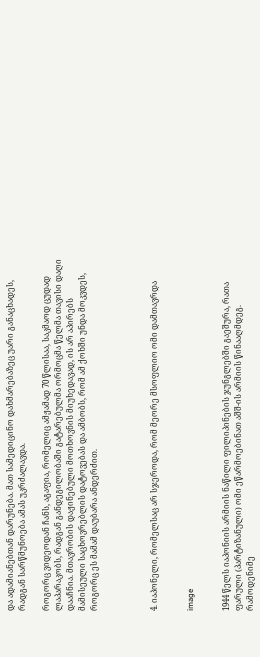და ადამიანებთან დარუნება. მათ სამედიცინო დახმარებაზეც უარი განაცხადეს, რადგან სარწმუნოება ამას უკრძალავდა.

როგორც ვიდეოდან ჩანს, აგაფია, რომელიც ამჟამად 70 წლისაა, საკმაოდ ცუდად ლაპარაკობს, რადგან განდეგილობაში გატარებულმა ორმოცმა წელმა თავისი დაღი დააჩნია. მთავრობის დაჟინებული მოთხოვნის მიუხედავად, ის არ აპირებს მამისეული საცხოვრებლის დატოვებას და ამბობს, რომ ამ ქოხში უნდა მოკვდეს, როგორც ეს მამამ დაუბარა ანდერძით.




4. იაპონელი, რომელსაც არ სჯეროდა, რომ მეორე მსოფლიო ომი დამთავრდა


image


1944 წელს იაპონიის არმიის ნაწილი ფილიპინების ჯუნგლებში გაეშურა, რათა ფარული (პარტიზანული) ომი ეწარმოებინათ აშშ-ის არმიის წინააღმდეგ. რამოდენიმე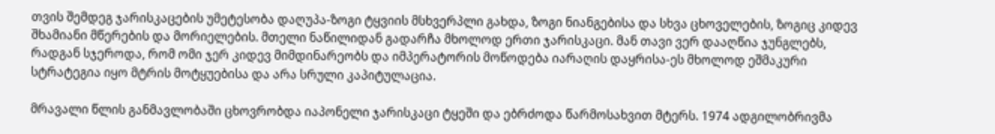თვის შემდეგ ჯარისკაცების უმეტესობა დაღუპა-ზოგი ტყვიის მსხვერპლი გახდა, ზოგი ნიანგებისა და სხვა ცხოველების, ზოგიც კიდევ შხამიანი მწერების და მორიელების. მთელი ნაწილიდან გადარჩა მხოლოდ ერთი ჯარისკაცი. მან თავი ვერ დააღწია ჯუნგლებს, რადგან სჯეროდა, რომ ომი ჯერ კიდევ მიმდინარეობს და იმპერატორის მოწოდება იარაღის დაყრისა-ეს მხოლოდ ეშმაკური სტრატეგია იყო მტრის მოტყუებისა და არა სრული კაპიტულაცია.

მრავალი წლის განმავლობაში ცხოვრობდა იაპონელი ჯარისკაცი ტყეში და ებრძოდა წარმოსახვით მტერს. 1974 ადგილობრივმა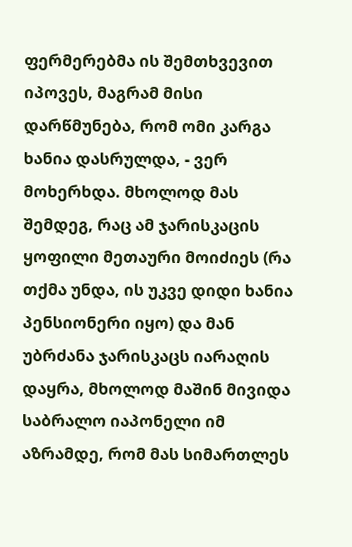ფერმერებმა ის შემთხვევით იპოვეს, მაგრამ მისი დარწმუნება, რომ ომი კარგა ხანია დასრულდა, - ვერ მოხერხდა. მხოლოდ მას შემდეგ, რაც ამ ჯარისკაცის ყოფილი მეთაური მოიძიეს (რა თქმა უნდა, ის უკვე დიდი ხანია პენსიონერი იყო) და მან უბრძანა ჯარისკაცს იარაღის დაყრა, მხოლოდ მაშინ მივიდა საბრალო იაპონელი იმ აზრამდე, რომ მას სიმართლეს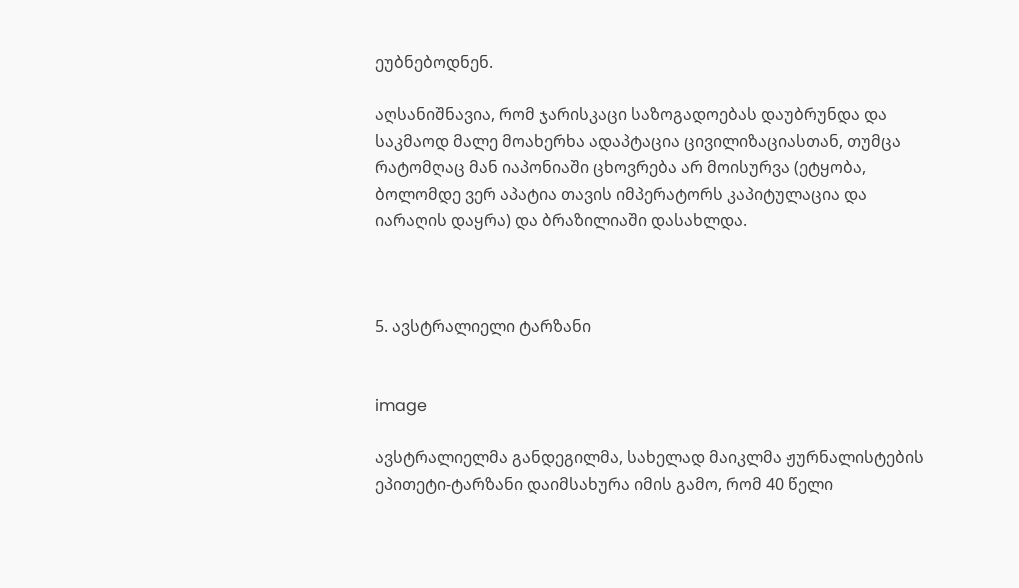ეუბნებოდნენ.

აღსანიშნავია, რომ ჯარისკაცი საზოგადოებას დაუბრუნდა და საკმაოდ მალე მოახერხა ადაპტაცია ცივილიზაციასთან, თუმცა რატომღაც მან იაპონიაში ცხოვრება არ მოისურვა (ეტყობა, ბოლომდე ვერ აპატია თავის იმპერატორს კაპიტულაცია და იარაღის დაყრა) და ბრაზილიაში დასახლდა.



5. ავსტრალიელი ტარზანი


image

ავსტრალიელმა განდეგილმა, სახელად მაიკლმა ჟურნალისტების ეპითეტი-ტარზანი დაიმსახურა იმის გამო, რომ 40 წელი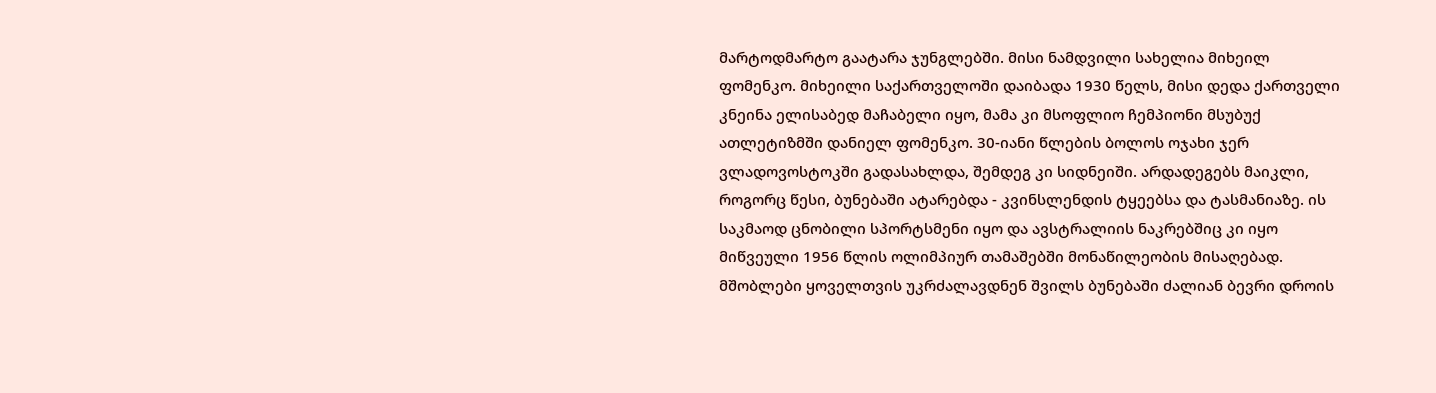მარტოდმარტო გაატარა ჯუნგლებში. მისი ნამდვილი სახელია მიხეილ ფომენკო. მიხეილი საქართველოში დაიბადა 1930 წელს, მისი დედა ქართველი კნეინა ელისაბედ მაჩაბელი იყო, მამა კი მსოფლიო ჩემპიონი მსუბუქ ათლეტიზმში დანიელ ფომენკო. 30-იანი წლების ბოლოს ოჯახი ჯერ ვლადოვოსტოკში გადასახლდა, შემდეგ კი სიდნეიში. არდადეგებს მაიკლი, როგორც წესი, ბუნებაში ატარებდა - კვინსლენდის ტყეებსა და ტასმანიაზე. ის საკმაოდ ცნობილი სპორტსმენი იყო და ავსტრალიის ნაკრებშიც კი იყო მიწვეული 1956 წლის ოლიმპიურ თამაშებში მონაწილეობის მისაღებად. მშობლები ყოველთვის უკრძალავდნენ შვილს ბუნებაში ძალიან ბევრი დროის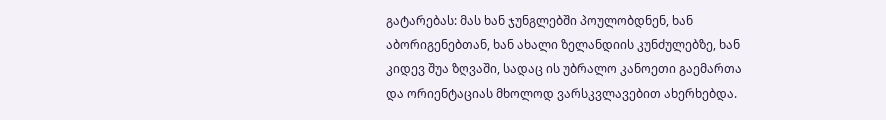გატარებას: მას ხან ჯუნგლებში პოულობდნენ, ხან აბორიგენებთან, ხან ახალი ზელანდიის კუნძულებზე, ხან კიდევ შუა ზღვაში, სადაც ის უბრალო კანოეთი გაემართა და ორიენტაციას მხოლოდ ვარსკვლავებით ახერხებდა.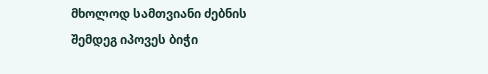მხოლოდ სამთვიანი ძებნის შემდეგ იპოვეს ბიჭი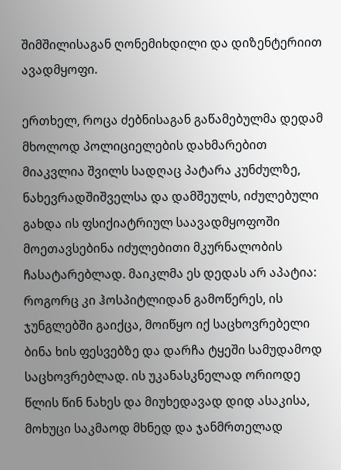შიმშილისაგან ღონემიხდილი და დიზენტერიით ავადმყოფი.

ერთხელ, როცა ძებნისაგან გაწამებულმა დედამ მხოლოდ პოლიციელების დახმარებით მიაკვლია შვილს სადღაც პატარა კუნძულზე, ნახევრადშიშველსა და დამშეულს, იძულებული გახდა ის ფსიქიატრიულ საავადმყოფოში მოეთავსებინა იძულებითი მკურნალობის ჩასატარებლად. მაიკლმა ეს დედას არ აპატია: როგორც კი ჰოსპიტლიდან გამოწერეს, ის ჯუნგლებში გაიქცა, მოიწყო იქ საცხოვრებელი ბინა ხის ფესვებზე და დარჩა ტყეში სამუდამოდ საცხოვრებლად. ის უკანასკნელად ორიოდე წლის წინ ნახეს და მიუხედავად დიდ ასაკისა, მოხუცი საკმაოდ მხნედ და ჯანმრთელად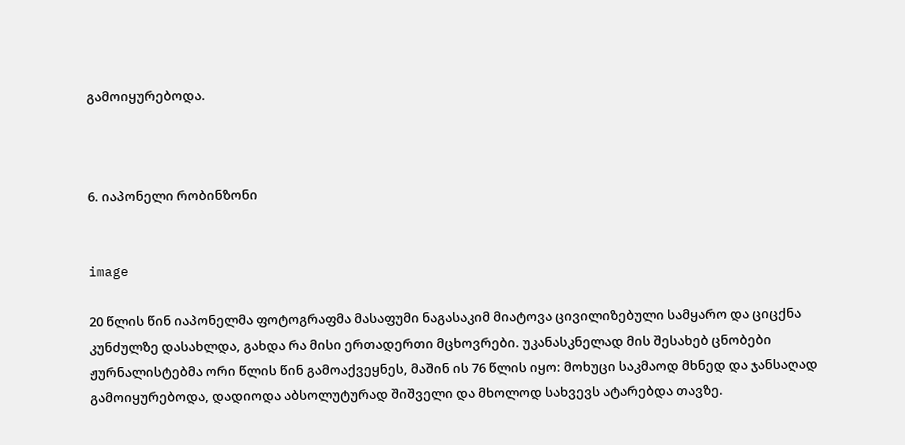გამოიყურებოდა.



6. იაპონელი რობინზონი


image

20 წლის წინ იაპონელმა ფოტოგრაფმა მასაფუმი ნაგასაკიმ მიატოვა ცივილიზებული სამყარო და ციცქნა კუნძულზე დასახლდა, გახდა რა მისი ერთადერთი მცხოვრები. უკანასკნელად მის შესახებ ცნობები ჟურნალისტებმა ორი წლის წინ გამოაქვეყნეს, მაშინ ის 76 წლის იყო: მოხუცი საკმაოდ მხნედ და ჯანსაღად გამოიყურებოდა, დადიოდა აბსოლუტურად შიშველი და მხოლოდ სახვევს ატარებდა თავზე.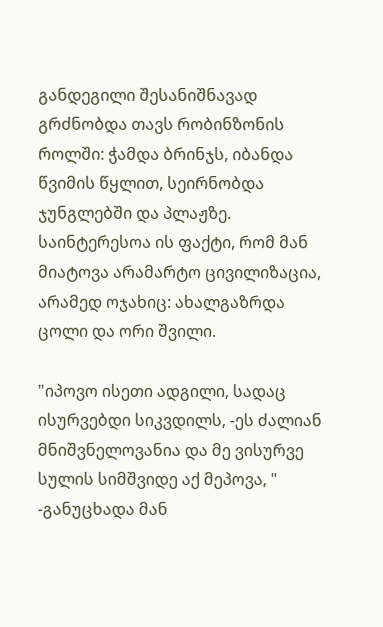განდეგილი შესანიშნავად გრძნობდა თავს რობინზონის როლში: ჭამდა ბრინჯს, იბანდა წვიმის წყლით, სეირნობდა ჯუნგლებში და პლაჟზე. საინტერესოა ის ფაქტი, რომ მან მიატოვა არამარტო ცივილიზაცია, არამედ ოჯახიც: ახალგაზრდა ცოლი და ორი შვილი.

"იპოვო ისეთი ადგილი, სადაც ისურვებდი სიკვდილს, -ეს ძალიან მნიშვნელოვანია და მე ვისურვე სულის სიმშვიდე აქ მეპოვა, " -განუცხადა მან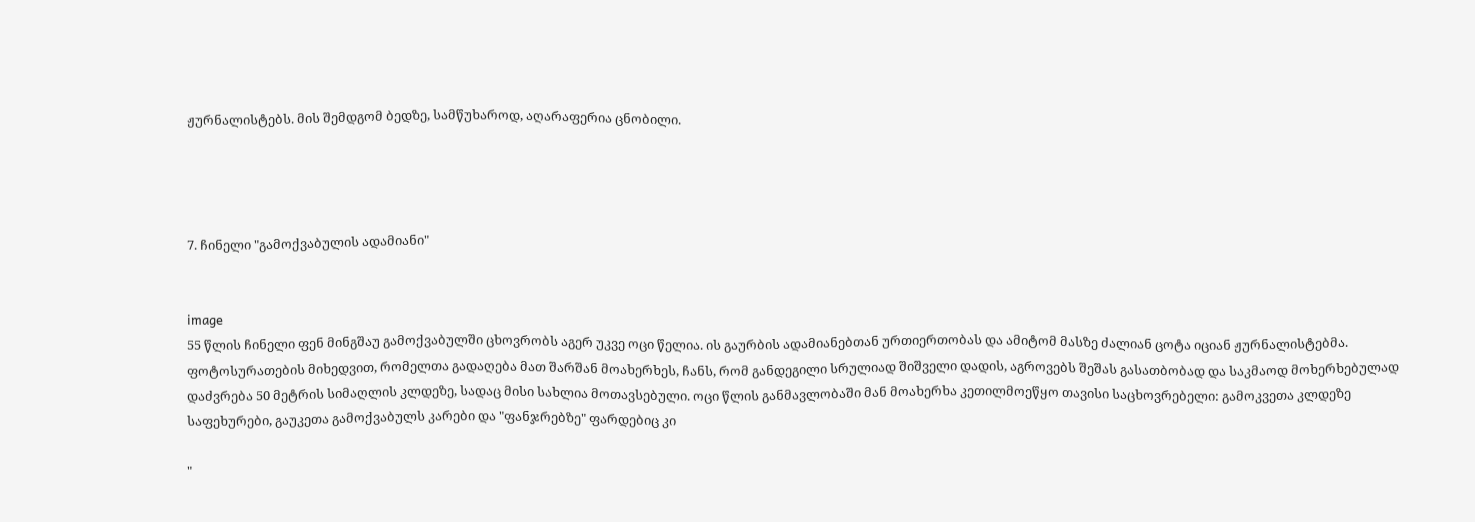ჟურნალისტებს. მის შემდგომ ბედზე, სამწუხაროდ, აღარაფერია ცნობილი.




7. ჩინელი "გამოქვაბულის ადამიანი"


image
55 წლის ჩინელი ფენ მინგშაუ გამოქვაბულში ცხოვრობს აგერ უკვე ოცი წელია. ის გაურბის ადამიანებთან ურთიერთობას და ამიტომ მასზე ძალიან ცოტა იციან ჟურნალისტებმა. ფოტოსურათების მიხედვით, რომელთა გადაღება მათ შარშან მოახერხეს, ჩანს, რომ განდეგილი სრულიად შიშველი დადის, აგროვებს შეშას გასათბობად და საკმაოდ მოხერხებულად დაძვრება 50 მეტრის სიმაღლის კლდეზე, სადაც მისი სახლია მოთავსებული. ოცი წლის განმავლობაში მან მოახერხა კეთილმოეწყო თავისი საცხოვრებელი: გამოკვეთა კლდეზე საფეხურები, გაუკეთა გამოქვაბულს კარები და "ფანჯრებზე" ფარდებიც კი

"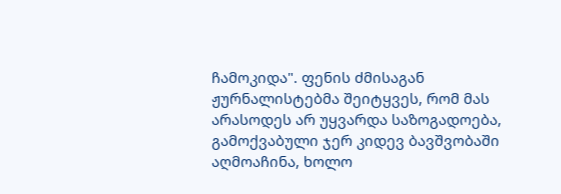ჩამოკიდა". ფენის ძმისაგან ჟურნალისტებმა შეიტყვეს, რომ მას არასოდეს არ უყვარდა საზოგადოება, გამოქვაბული ჯერ კიდევ ბავშვობაში აღმოაჩინა, ხოლო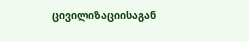ცივილიზაციისაგან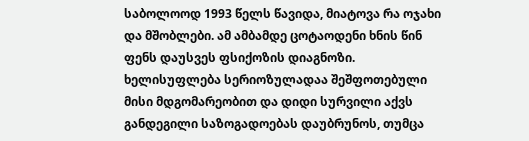საბოლოოდ 1993 წელს წავიდა, მიატოვა რა ოჯახი და მშობლები. ამ ამბამდე ცოტაოდენი ხნის წინ ფენს დაუსვეს ფსიქოზის დიაგნოზი. ხელისუფლება სერიოზულადაა შეშფოთებული მისი მდგომარეობით და დიდი სურვილი აქვს განდეგილი საზოგადოებას დაუბრუნოს, თუმცა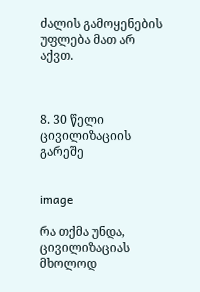ძალის გამოყენების უფლება მათ არ აქვთ.



8. 30 წელი ცივილიზაციის გარეშე


image

რა თქმა უნდა, ცივილიზაციას მხოლოდ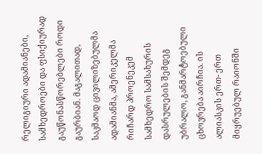რელიგიური ადამიანები, სამხედროები და ფსიქიურად გაუწონასწორებლები როდი გაურბიან. მაგალითად, საკმაოდ ცივილიზებულმა ადამიანმა, ამერიკელმა რიჩარდ პროენეკემ სამხედრო სამსახურის დასრულების შემდეგ უბრალო, განმარტოებული ცხოვრება აირჩია. ის ალიასკის ერთ- ერთ მიყრუებულ რაიონში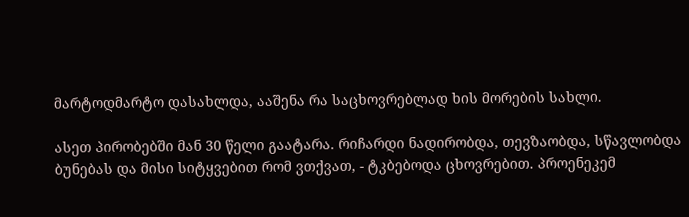მარტოდმარტო დასახლდა, ააშენა რა საცხოვრებლად ხის მორების სახლი.

ასეთ პირობებში მან 30 წელი გაატარა. რიჩარდი ნადირობდა, თევზაობდა, სწავლობდა ბუნებას და მისი სიტყვებით რომ ვთქვათ, - ტკბებოდა ცხოვრებით. პროენეკემ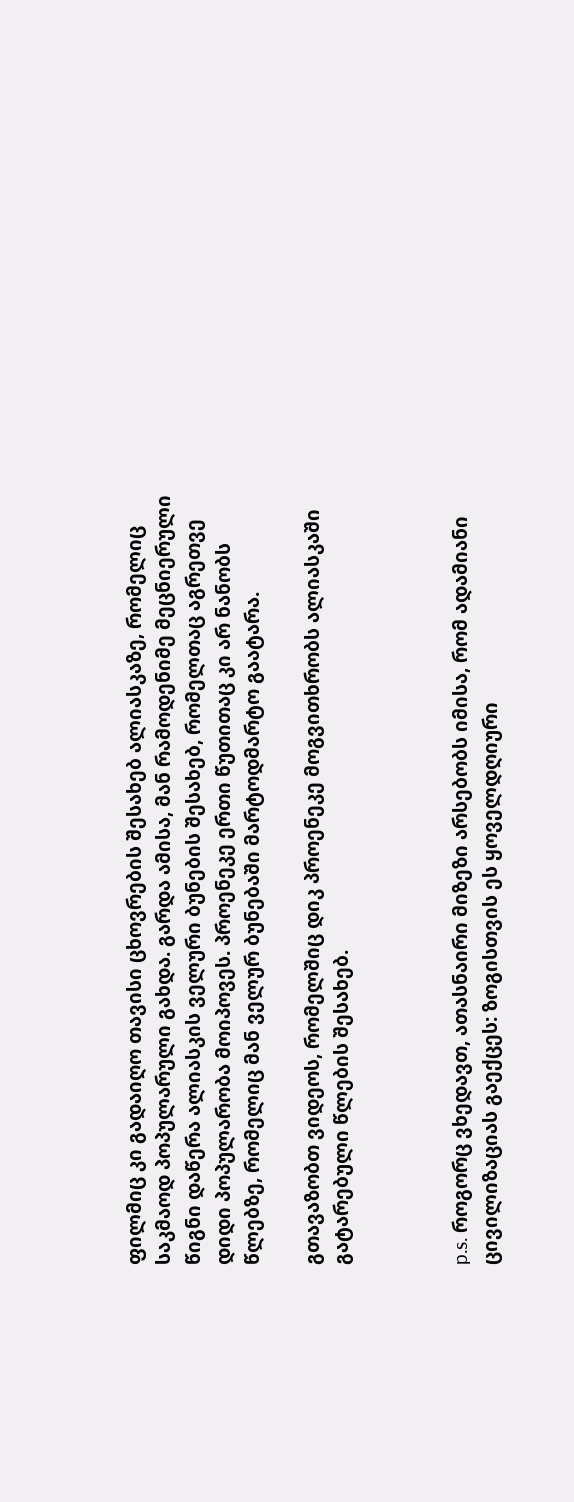ფილმიც კი გადაიღო თავისი ცხოვრების შესახებ ალიასკაზე, რომელიც საკმაოდ პოპულარული გახდა. გარდა ამისა, მან რამოდენიმე მეცნიერული წიგნი დაწერა ალიასკის ველური ბუნების შესახებ, რომელთაც აგრეთვე დიდი პოპულარობა მოიპოვეს. პროენეკე ერთი წუთითაც კი არ ნანობს წლებზე, რომელიც მან ველურ ბუნებაში მარტოდმარტო გაატარა.

გთავაზობთ ვიდეოს, რომელშიც დიკ პროენეკე მოგვითხრობს ალიასკაში გატარებული წლების შესახებ.



p.s. როგორც ვხედავთ, ათასნაირი მიზეზი არსებობს იმისა, რომ ადამიანი ცივილიზაციას გაექცეს: ზოგისთვის ეს ყოველდღიური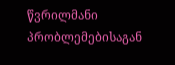წვრილმანი პრობლემებისაგან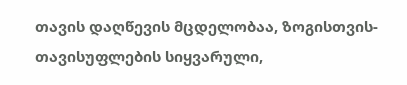თავის დაღწევის მცდელობაა, ზოგისთვის-თავისუფლების სიყვარული,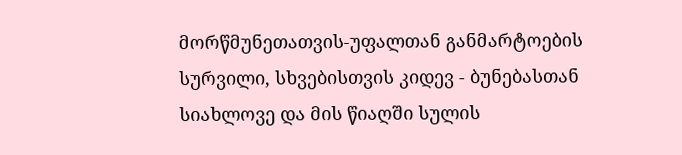მორწმუნეთათვის-უფალთან განმარტოების სურვილი, სხვებისთვის კიდევ - ბუნებასთან სიახლოვე და მის წიაღში სულის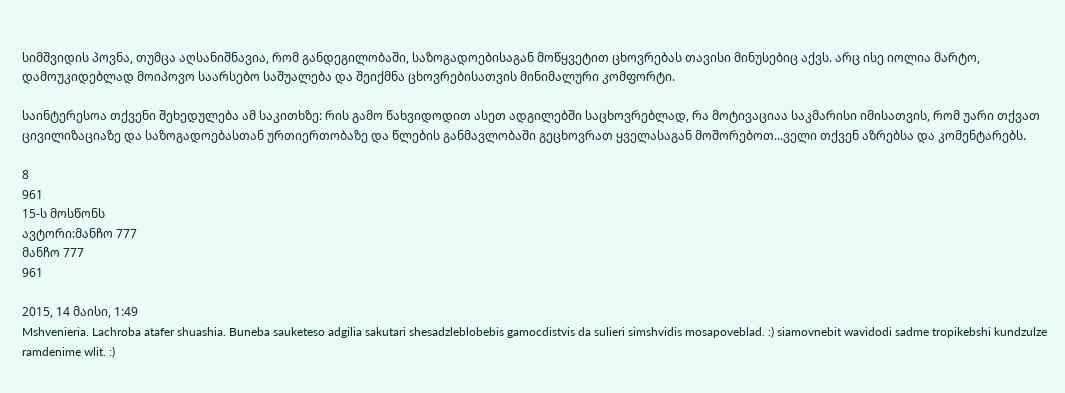სიმშვიდის პოვნა, თუმცა აღსანიშნავია, რომ განდეგილობაში, საზოგადოებისაგან მოწყვეტით ცხოვრებას თავისი მინუსებიც აქვს. არც ისე იოლია მარტო, დამოუკიდებლად მოიპოვო საარსებო საშუალება და შეიქმნა ცხოვრებისათვის მინიმალური კომფორტი.

საინტერესოა თქვენი შეხედულება ამ საკითხზე: რის გამო წახვიდოდით ასეთ ადგილებში საცხოვრებლად, რა მოტივაციაა საკმარისი იმისათვის, რომ უარი თქვათ ცივილიზაციაზე და საზოგადოებასთან ურთიერთობაზე და წლების განმავლობაში გეცხოვრათ ყველასაგან მოშორებოთ...ველი თქვენ აზრებსა და კომენტარებს.

8
961
15-ს მოსწონს
ავტორი:მანჩო 777
მანჩო 777
961

2015, 14 მაისი, 1:49
Mshvenieria. Lachroba atafer shuashia. Buneba sauketeso adgilia sakutari shesadzleblobebis gamocdistvis da sulieri simshvidis mosapoveblad. :) siamovnebit wavidodi sadme tropikebshi kundzulze ramdenime wlit. :)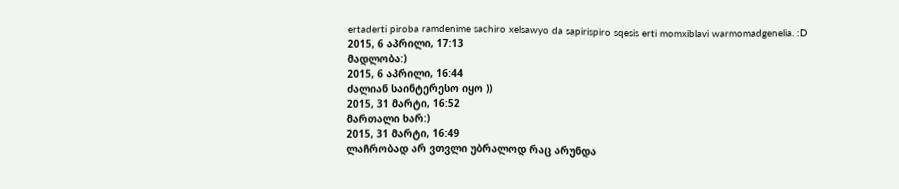ertaderti piroba ramdenime sachiro xelsawyo da sapirispiro sqesis erti momxiblavi warmomadgenelia. :D
2015, 6 აპრილი, 17:13
მადლობა:)
2015, 6 აპრილი, 16:44
ძალიან საინტერესო იყო ))
2015, 31 მარტი, 16:52
მართალი ხარ:)
2015, 31 მარტი, 16:49
ლაჩრობად არ ვთვლი უბრალოდ რაც არუნდა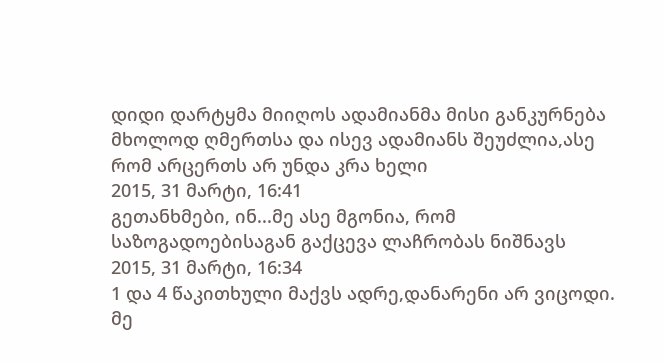დიდი დარტყმა მიიღოს ადამიანმა მისი განკურნება მხოლოდ ღმერთსა და ისევ ადამიანს შეუძლია,ასე რომ არცერთს არ უნდა კრა ხელი
2015, 31 მარტი, 16:41
გეთანხმები, ინ...მე ასე მგონია, რომ საზოგადოებისაგან გაქცევა ლაჩრობას ნიშნავს
2015, 31 მარტი, 16:34
1 და 4 წაკითხული მაქვს ადრე,დანარენი არ ვიცოდი.
მე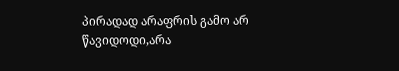პირადად არაფრის გამო არ წავიდოდი,არა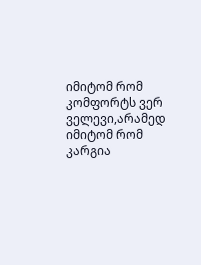იმიტომ რომ კომფორტს ვერ ველევი,არამედ იმიტომ რომ კარგია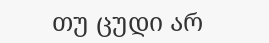თუ ცუდი არ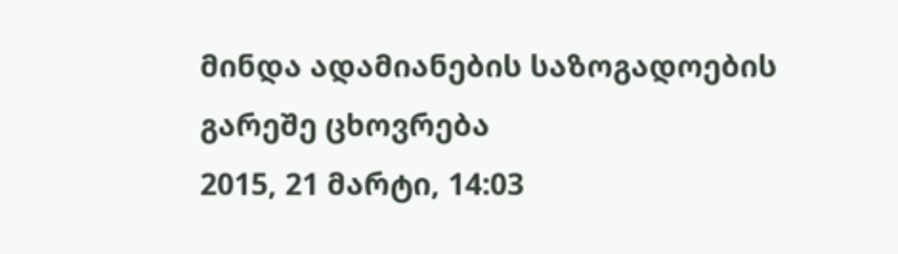მინდა ადამიანების საზოგადოების გარეშე ცხოვრება
2015, 21 მარტი, 14:03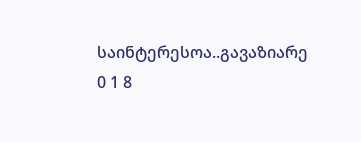საინტერესოა..გავაზიარე
0 1 8